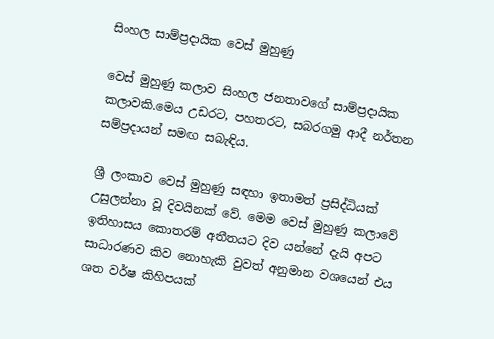සිංහල සාම්ප්‍රදායික වෙස් මුහුණු

වෙස් මුහුණු කලාව සිංහල ජනතාවගේ සාම්ප්‍රදායික කලාවකි.මෙය උඩරට, පහතරට, සබරගමු ආදී නර්තන සම්ප්‍රදායන් සමඟ සබැඳිය.

ශ්‍රී ලංකාව වෙස් මුහුණු සඳහා ඉතාමත් ප්‍රසිද්ධියක් උසුලන්නා වූ දිවයිනක් වේ. මෙම වෙස් මුහුණු කලාවේ ඉතිහාසය කොතරම් අතීතයට දිව යන්නේ දැයි අපට සාධාරණව කිව නොහැකි වුවත් අනුමාන වශයෙන් එය ශත වර්ෂ කිහිපයක්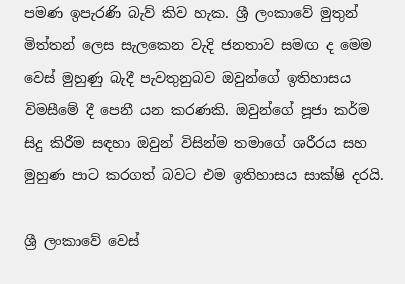පමණ ඉපැරණි බැව් කිව හැක. ශ්‍රී ලංකාවේ මුතුන් මිත්තන් ලෙස සැලකෙන වැදි ජනතාව සමඟ ද මෙම වෙස් මුහුණු බැදී පැවතුනුබව ඔවුන්ගේ ඉතිහාසය විමසීමේ දී පෙනී යන කරණකි. ඔවුන්ගේ පූජා කර්ම සිදු කිරීම සඳහා ඔවුන් විසින්ම තමාගේ ශරීරය සහ මුහුණ පාට කරගත් බවට එම ඉතිහාසය සාක්ෂි දරයි.

ශ්‍රී ලංකාවේ වෙස්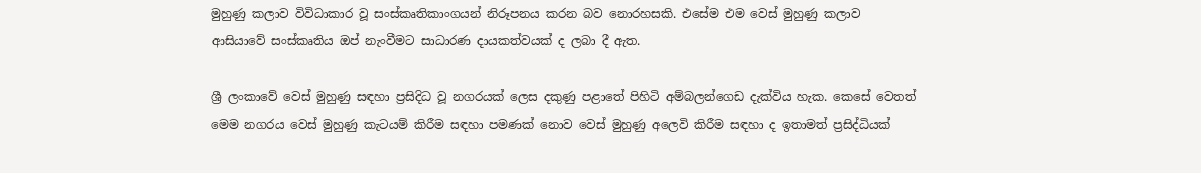මුහුණු කලාව විවිධාකාර වූ සංස්කෘතිකාංගයන් නිරූපනය කරන බව නොරහසකි. එසේම එම වෙස් මුහුණු කලාව ආසියාවේ සංස්කෘතිය ඔප් නැංවීමට සාධාරණ දායකත්වයක් ද ලබා දී ඇත.

ශ්‍රී ලංකාවේ වෙස් මුහුණු සඳහා ප්‍රසිදිධ වූ නගරයක් ලෙස දකුණු පළාතේ පිහිටි අම්බලන්ගෙඩ දැක්විය හැක. කෙසේ වෙතත් මෙම නගරය වෙස් මුහුණු කැටයම් කිරීම සඳහා පමණක් නොව වෙස් මුහුණු අලෙවි කිරීම සඳහා ද ඉතාමත් ප්‍රසිද්ධියක්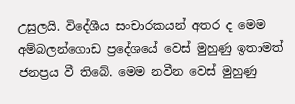උසුලයි. විදේශීය සංචාරකයන් අතර ද මෙම අම්බලන්ගොඩ ප්‍රදේශයේ වෙස් මුහුණු ඉතාමත් ජනප්‍රය වී තිබේ. මෙම නවීන වෙස් මුහුණු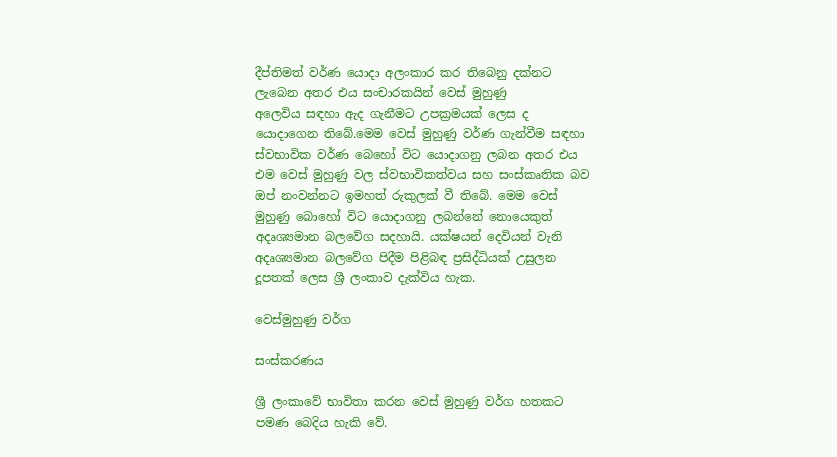දීප්තිමත් වර්ණ යොදා අලංකාර කර තිබෙනු දක්නට ලැබෙන අතර එය සංචාරකයින් වෙස් මුහුණු අලෙවිය ‍සඳහා ඇද ගැනීමට උපක්‍රමයක් ලෙස ද යොදාගෙන තිබේ.මෙම වෙස් මුහුණු වර්ණ ගැන්වීම සඳහා ස්වභාවික වර්ණ බෙහෝ විට යොදාගනු ලබන අතර එය එම වෙස් මුහුණු වල ස්වභාවිකත්වය සහ සංස්කෘතික බව ඔප් නංවන්නට ඉමහත් රුකුලක් වී තිබේ. මෙම වෙස් මුහුණු බොහෝ විට යොදාගනු ලබන්නේ නොයෙකුත් අදෘශ්‍යමාන බලවේග සදහායි. යක්ෂයන් දෙවියන් වැනි අදෘශ්‍යමාන බලවේග පිදීම පිළිබඳ ප්‍රසිද්ධියක් උසුලන දූපතක් ලෙස ශ්‍රී ලංකාව දැක්විය හැක.

වෙස්මුහුණු වර්ග

සංස්කරණය

ශ්‍රී ලංකාවේ භාවිතා කරන වෙස් මුහුණු වර්ග හතකට පමණ බෙදිය හැකි වේ.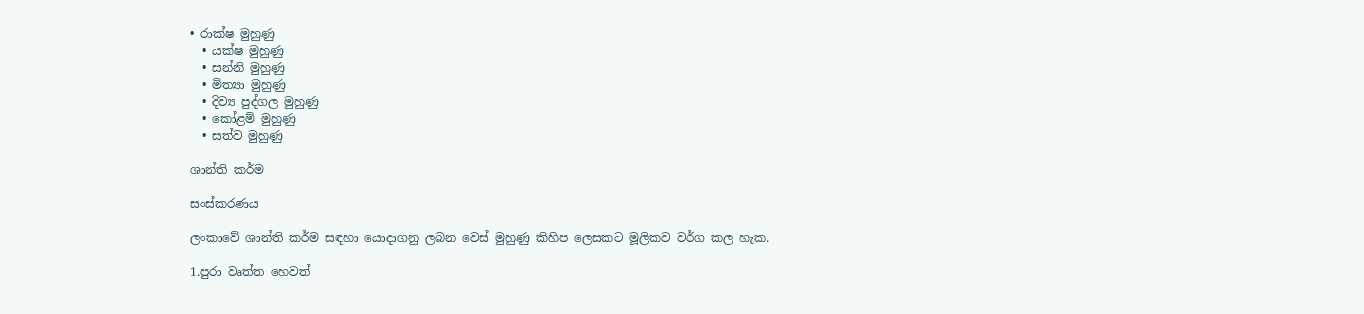• රාක්ෂ මුහුණු
  • යක්ෂ මුහුණු
  • සන්නි මුහුණු
  • මිත්‍යා මුහුණු
  • දිව්‍ය පුද්ගල මුහුණු
  • කෝළම් මුහුණු
  • සත්ව මුහුණු

ශාන්ති කර්ම

සංස්කරණය

ලංකාවේ ශාන්ති කර්ම සඳහා යොදාගනු ලබන වෙස් මුහුණු කිහිප ලෙසකට මූලිකව වර්ග කල හැක.

1.පුරා වෘත්ත හෙවත්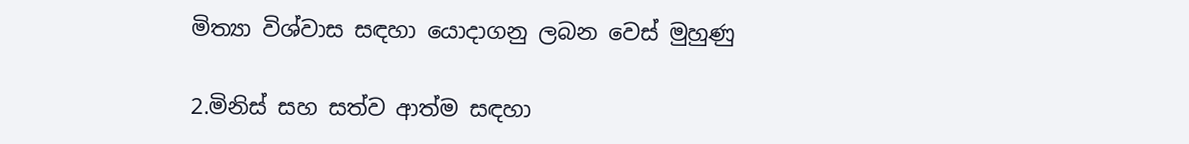මිත්‍යා විශ්වාස සඳහා යොදාගනු ලබන වෙස් මුහුණු

2.මිනිස් සහ සත්ව ආත්ම සඳහා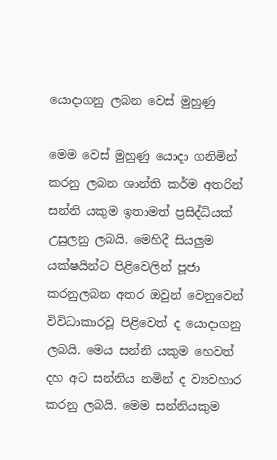යොදාගනු ලබන වෙස් මුහුණු

මෙම වෙස් මුහුණු යොදා ගනිමින් කරනු ලබන ශාන්ති කර්ම අතරින් සන්නි යකුම ඉතාමත් ප්‍රසිද්ධියක් උසුලනු ලබයි. මෙහිදී සියලුම යක්ෂයින්ට පිළිවෙලින් පූජා කරනුලබන අතර ඔවුන් වෙනුවෙන් විවිධාකාරවූ පිළිවෙත් ද යොදාගනු ලබයි. මෙය සන්නි යකුම හෙවත් දහ අට සන්නිය නමින් ද ව්‍යවහාර කරනු ලබයි. මෙම සන්නියකුම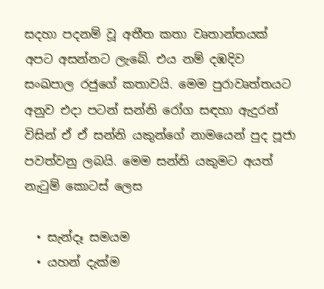සදහා පදනම් වූ අතීත කතා වෘතාන්තයක් අපට අසන්නට ලැබේ. එය නම් දඹදිව සංඛපාල රජුගේ කතාවයි. මෙම පුරාවෘත්තයට අනුව එදා පටන් සන්නි රෝග සඳහා ඇදුරන් විසින් ඒ ඒ සන්නි යකුන්ගේ නාමයෙන් පුද පූජා පවත්වනු ලබයි. මෙම සන්නි යකුමට අයත් නැටුම් ‍කොටස් ලෙස

  • සැන්දෑ සමයම
  • යහන් දැක්ම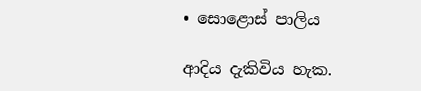• සොළොස් පාලිය

ආදිය දැකිවිය හැක.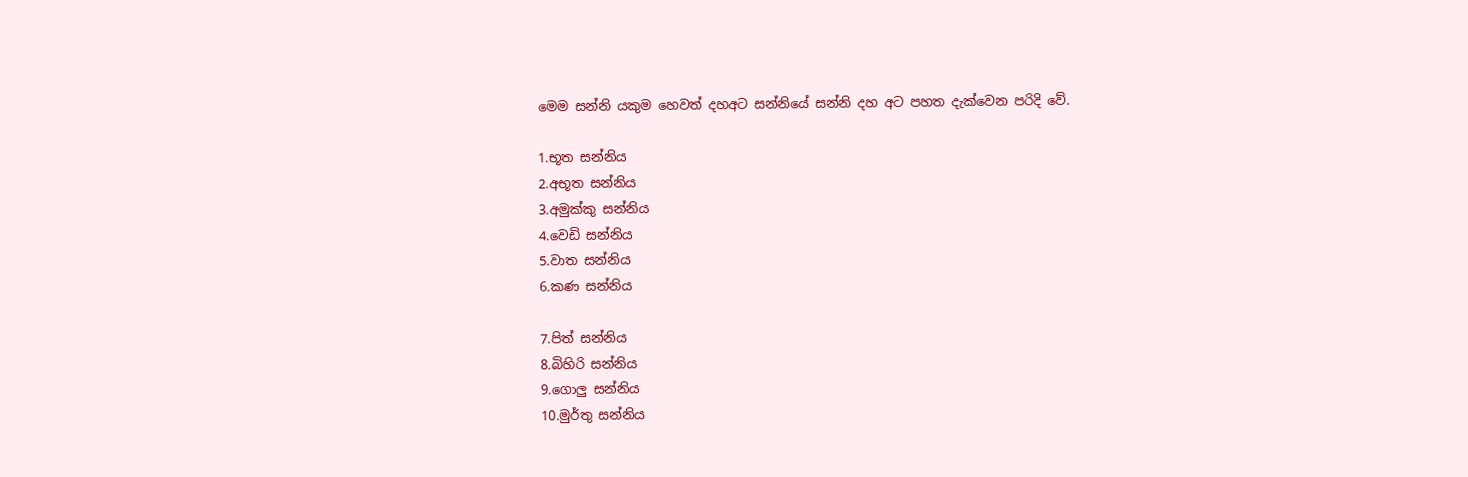මෙම සන්නි යකුම හෙවත් දහඅට සන්නියේ සන්නි දහ අට පහත දැක්වෙන පරිදි වේ.

1.භූත සන්නිය
2.අභූත සන්නිය
3.අමුක්කු සන්නිය
4.වෙඩි සන්නිය
5.වාත සන්නිය
6.කණ සන්නිය

7.පිත් සන්නිය
8.බිහිරි සන්නිය
9.ගොලු සන්නිය
10.මුර්තු සන්නිය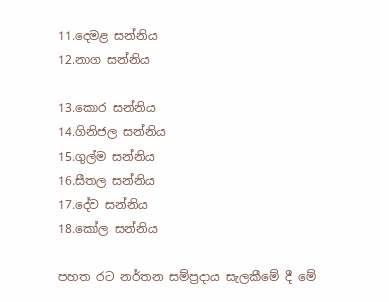11.දෙමළ සන්නිය
12.නාග සන්නිය

13.කොර සන්නිය
14.ගිනිජල සන්නිය
15.ගුල්ම සන්නිය
16.සීතල සන්නිය
17.දේව සන්නිය
18.කෝල සන්නිය

පහත රට නර්තන සම්ප්‍රදාය සැලකීමේ දී මේ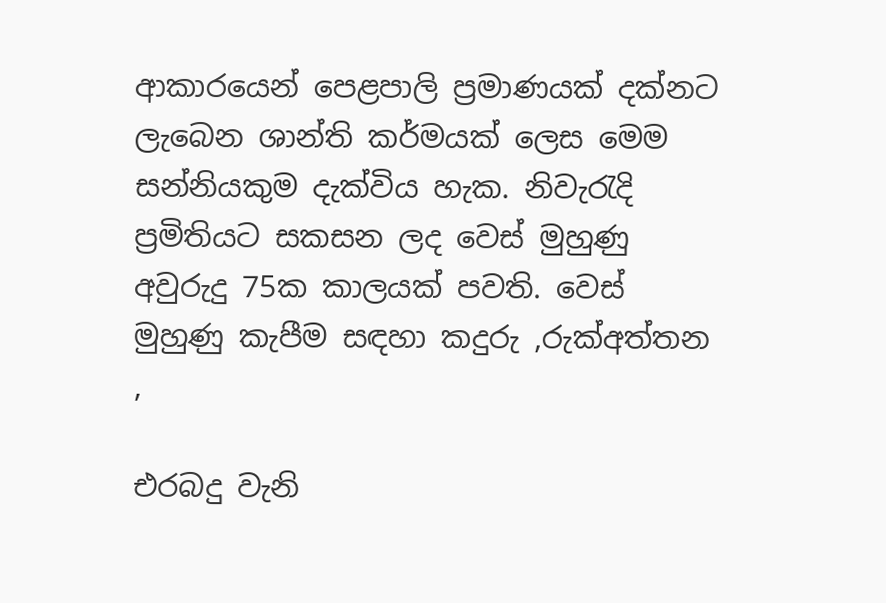ආකාරයෙන් පෙළපාලි ප්‍රමාණයක් දක්නට ලැබෙන ශාන්ති කර්මයක් ලෙස මෙම සන්නියකුම දැක්විය හැක. නිවැරැදි ප්‍රමිතියට සකසන ලද වෙස් මුහුණු අවුරුදු 75ක කාලයක් පවති. වෙස් මුහුණු කැපීම සඳහා කදුරු ,රුක්අත්තන ,

එරබදු වැනි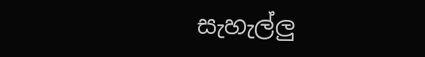සැහැල්ලු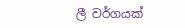ලී වර්ගයක්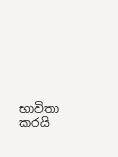භාවිතා කරයි